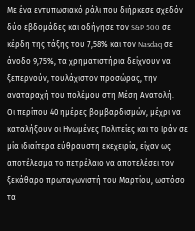Με ένα εντυπωσιακό ράλι που διήρκεσε σχεδόν δύο εβδομάδες και οδήγησε τον S&P 500 σε κέρδη της τάξης του 7,58% και τον Nasdaq σε άνοδο 9,75%, τα χρηματιστήρια δείχνουν να ξεπερνούν, τουλάχιστον προσώρας, την αναταραχή του πολέμου στη Μέση Ανατολή.
Οι περίπου 40 ημέρες βομβαρδισμών, μέχρι να καταλήξουν οι Ηνωμένες Πολιτείες και το Ιράν σε μία ιδιαίτερα εύθραυστη εκεχειρία, είχαν ως αποτέλεσμα το πετρέλαιο να αποτελέσει τον ξεκάθαρο πρωταγωνιστή του Μαρτίου, ωστόσο τα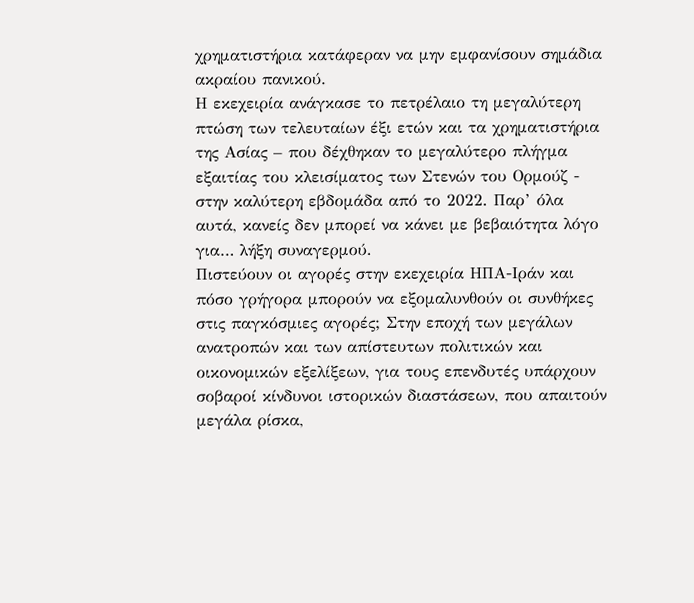χρηματιστήρια κατάφεραν να μην εμφανίσουν σημάδια ακραίου πανικού.
Η εκεχειρία ανάγκασε το πετρέλαιο τη μεγαλύτερη πτώση των τελευταίων έξι ετών και τα χρηματιστήρια της Ασίας – που δέχθηκαν το μεγαλύτερο πλήγμα εξαιτίας του κλεισίματος των Στενών του Ορμούζ - στην καλύτερη εβδομάδα από το 2022. Παρ’ όλα αυτά, κανείς δεν μπορεί να κάνει με βεβαιότητα λόγο για… λήξη συναγερμού.
Πιστεύουν οι αγορές στην εκεχειρία ΗΠΑ-Ιράν και πόσο γρήγορα μπορούν να εξομαλυνθούν οι συνθήκες στις παγκόσμιες αγορές; Στην εποχή των μεγάλων ανατροπών και των απίστευτων πολιτικών και οικονομικών εξελίξεων, για τους επενδυτές υπάρχουν σοβαροί κίνδυνοι ιστορικών διαστάσεων, που απαιτούν μεγάλα ρίσκα,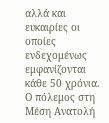αλλά και ευκαιρίες οι οποίες ενδεχομένως εμφανίζονται κάθε 50 χρόνια.
Ο πόλεμος στη Μέση Ανατολή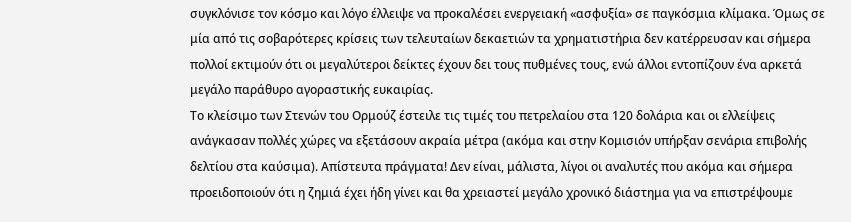συγκλόνισε τον κόσμο και λόγο έλλειψε να προκαλέσει ενεργειακή «ασφυξία» σε παγκόσμια κλίμακα. Όμως σε μία από τις σοβαρότερες κρίσεις των τελευταίων δεκαετιών τα χρηματιστήρια δεν κατέρρευσαν και σήμερα πολλοί εκτιμούν ότι οι μεγαλύτεροι δείκτες έχουν δει τους πυθμένες τους, ενώ άλλοι εντοπίζουν ένα αρκετά μεγάλο παράθυρο αγοραστικής ευκαιρίας.
Το κλείσιμο των Στενών του Ορμούζ έστειλε τις τιμές του πετρελαίου στα 120 δολάρια και οι ελλείψεις ανάγκασαν πολλές χώρες να εξετάσουν ακραία μέτρα (ακόμα και στην Κομισιόν υπήρξαν σενάρια επιβολής δελτίου στα καύσιμα). Απίστευτα πράγματα! Δεν είναι, μάλιστα, λίγοι οι αναλυτές που ακόμα και σήμερα προειδοποιούν ότι η ζημιά έχει ήδη γίνει και θα χρειαστεί μεγάλο χρονικό διάστημα για να επιστρέψουμε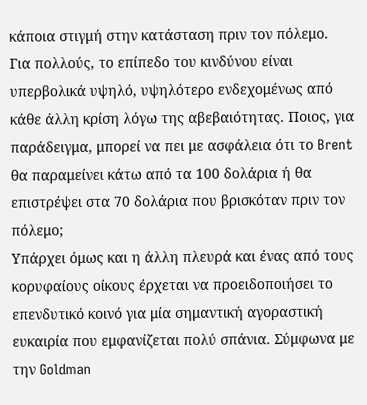κάποια στιγμή στην κατάσταση πριν τον πόλεμο.
Για πολλούς, το επίπεδο του κινδύνου είναι υπερβολικά υψηλό, υψηλότερο ενδεχομένως από κάθε άλλη κρίση λόγω της αβεβαιότητας. Ποιος, για παράδειγμα, μπορεί να πει με ασφάλεια ότι το Brent θα παραμείνει κάτω από τα 100 δολάρια ή θα επιστρέψει στα 70 δολάρια που βρισκόταν πριν τον πόλεμο;
Υπάρχει όμως και η άλλη πλευρά και ένας από τους κορυφαίους οίκους έρχεται να προειδοποιήσει το επενδυτικό κοινό για μία σημαντική αγοραστική ευκαιρία που εμφανίζεται πολύ σπάνια. Σύμφωνα με την Goldman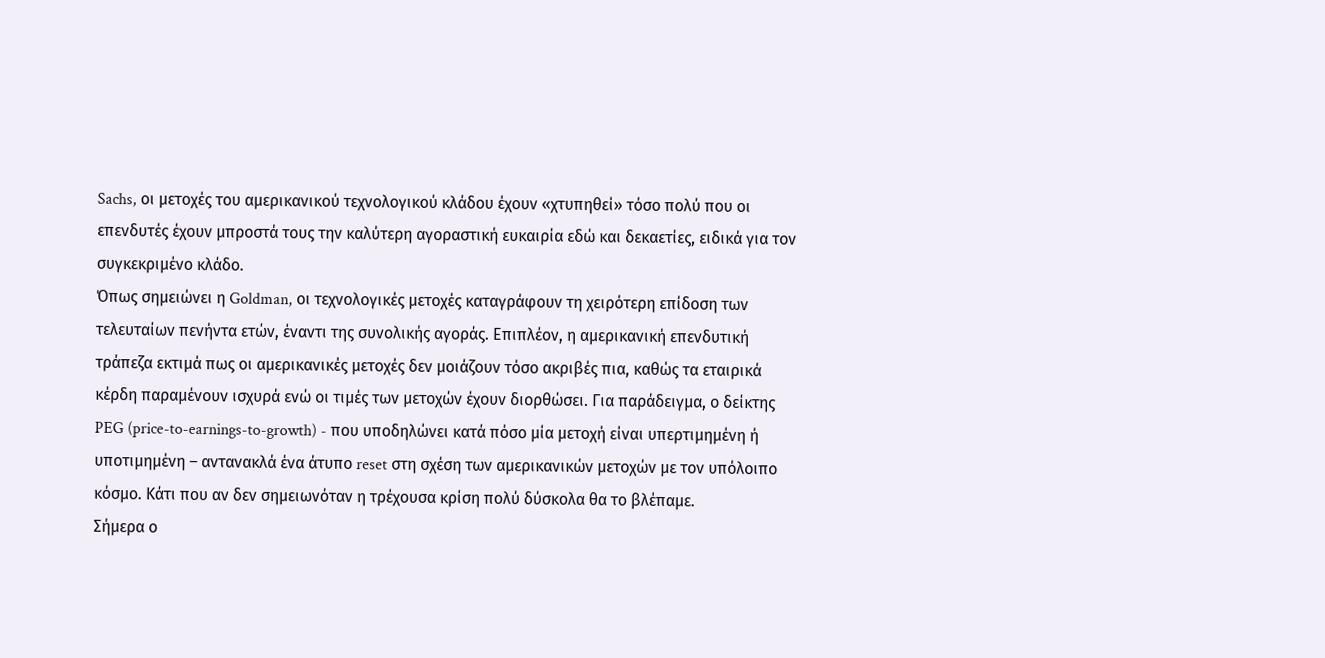Sachs, οι μετοχές του αμερικανικού τεχνολογικού κλάδου έχουν «χτυπηθεί» τόσο πολύ που οι επενδυτές έχουν μπροστά τους την καλύτερη αγοραστική ευκαιρία εδώ και δεκαετίες, ειδικά για τον συγκεκριμένο κλάδο.
Όπως σημειώνει η Goldman, οι τεχνολογικές μετοχές καταγράφουν τη χειρότερη επίδοση των τελευταίων πενήντα ετών, έναντι της συνολικής αγοράς. Επιπλέον, η αμερικανική επενδυτική τράπεζα εκτιμά πως οι αμερικανικές μετοχές δεν μοιάζουν τόσο ακριβές πια, καθώς τα εταιρικά κέρδη παραμένουν ισχυρά ενώ οι τιμές των μετοχών έχουν διορθώσει. Για παράδειγμα, ο δείκτης PEG (price-to-earnings-to-growth) - που υποδηλώνει κατά πόσο μία μετοχή είναι υπερτιμημένη ή υποτιμημένη – αντανακλά ένα άτυπο reset στη σχέση των αμερικανικών μετοχών με τον υπόλοιπο κόσμο. Κάτι που αν δεν σημειωνόταν η τρέχουσα κρίση πολύ δύσκολα θα το βλέπαμε.
Σήμερα ο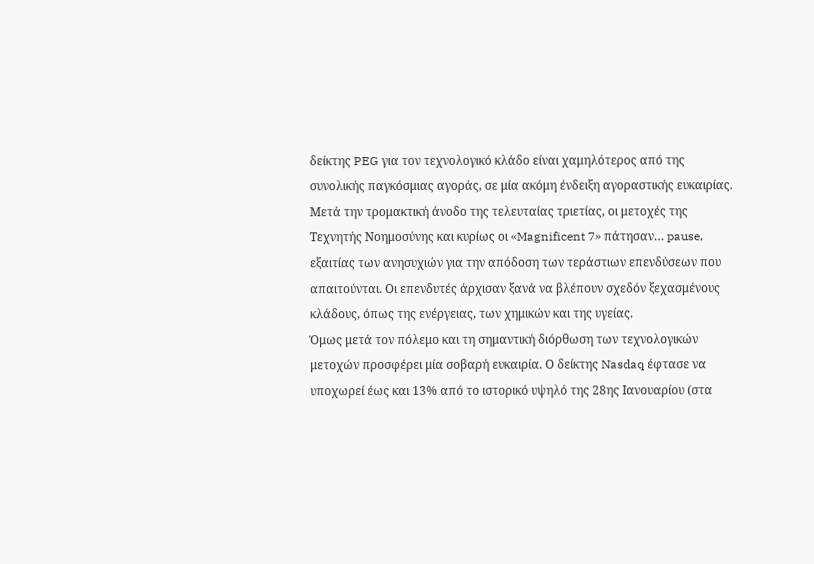δείκτης PEG για τον τεχνολογικό κλάδο είναι χαμηλότερος από της συνολικής παγκόσμιας αγοράς, σε μία ακόμη ένδειξη αγοραστικής ευκαιρίας.
Μετά την τρομακτική άνοδο της τελευταίας τριετίας, οι μετοχές της Τεχνητής Νοημοσύνης και κυρίως οι «Magnificent 7» πάτησαν… pause, εξαιτίας των ανησυχιών για την απόδοση των τεράστιων επενδύσεων που απαιτούνται. Οι επενδυτές άρχισαν ξανά να βλέπουν σχεδόν ξεχασμένους κλάδους, όπως της ενέργειας, των χημικών και της υγείας.
Όμως μετά τον πόλεμο και τη σημαντική διόρθωση των τεχνολογικών μετοχών προσφέρει μία σοβαρή ευκαιρία. Ο δείκτης Nasdaq έφτασε να υποχωρεί έως και 13% από το ιστορικό υψηλό της 28ης Ιανουαρίου (στα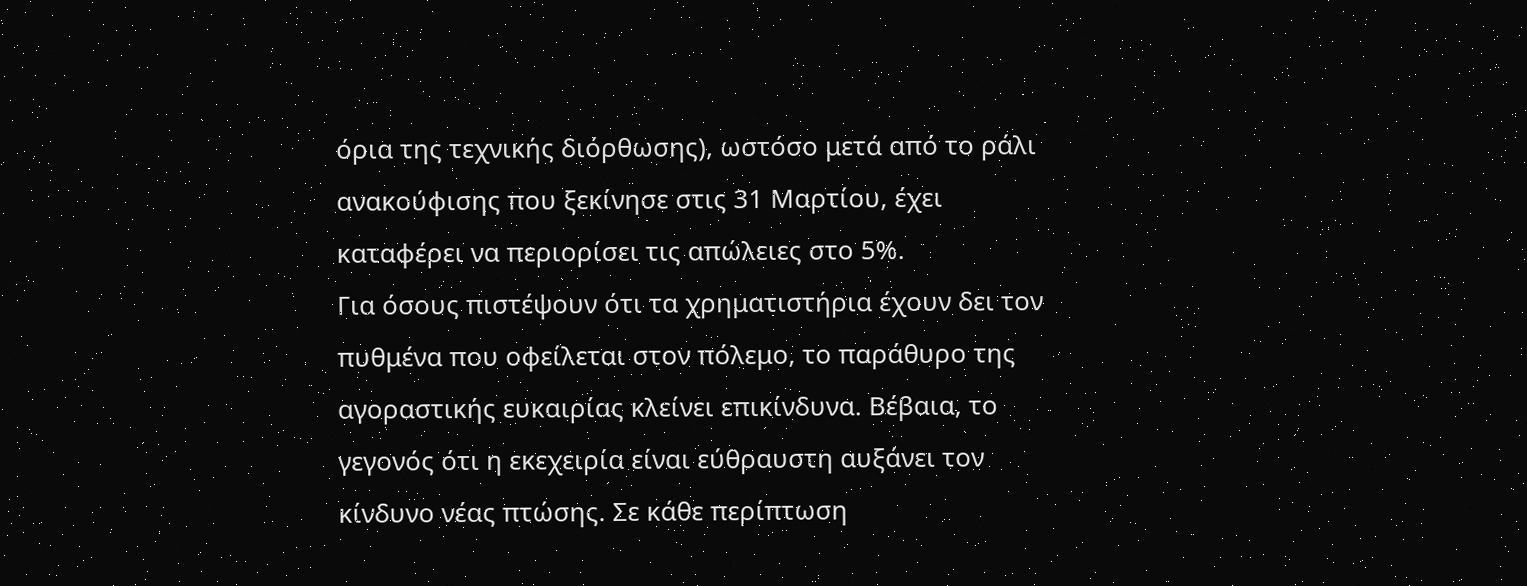όρια της τεχνικής διόρθωσης), ωστόσο μετά από το ράλι ανακούφισης που ξεκίνησε στις 31 Μαρτίου, έχει καταφέρει να περιορίσει τις απώλειες στο 5%.
Για όσους πιστέψουν ότι τα χρηματιστήρια έχουν δει τον πυθμένα που οφείλεται στον πόλεμο, το παράθυρο της αγοραστικής ευκαιρίας κλείνει επικίνδυνα. Βέβαια, το γεγονός ότι η εκεχειρία είναι εύθραυστη αυξάνει τον κίνδυνο νέας πτώσης. Σε κάθε περίπτωση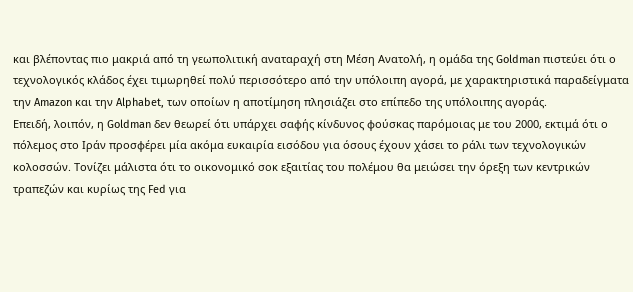και βλέποντας πιο μακριά από τη γεωπολιτική αναταραχή στη Μέση Ανατολή, η ομάδα της Goldman πιστεύει ότι ο τεχνολογικός κλάδος έχει τιμωρηθεί πολύ περισσότερο από την υπόλοιπη αγορά, με χαρακτηριστικά παραδείγματα την Amazon και την Alphabet, των οποίων η αποτίμηση πλησιάζει στο επίπεδο της υπόλοιπης αγοράς.
Επειδή, λοιπόν, η Goldman δεν θεωρεί ότι υπάρχει σαφής κίνδυνος φούσκας παρόμοιας με του 2000, εκτιμά ότι ο πόλεμος στο Ιράν προσφέρει μία ακόμα ευκαιρία εισόδου για όσους έχουν χάσει το ράλι των τεχνολογικών κολοσσών. Τονίζει μάλιστα ότι το οικονομικό σοκ εξαιτίας του πολέμου θα μειώσει την όρεξη των κεντρικών τραπεζών και κυρίως της Fed για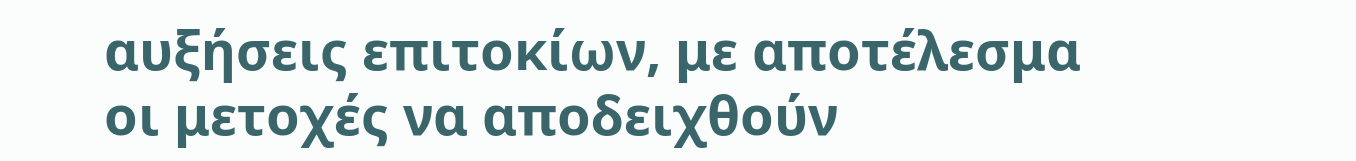αυξήσεις επιτοκίων, με αποτέλεσμα οι μετοχές να αποδειχθούν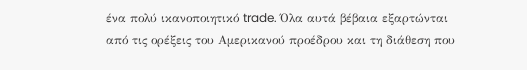ένα πολύ ικανοποιητικό trade. Όλα αυτά βέβαια εξαρτώνται από τις ορέξεις του Αμερικανού προέδρου και τη διάθεση που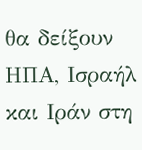θα δείξουν ΗΠΑ, Ισραήλ και Ιράν στη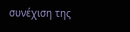συνέχιση της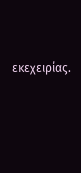εκεχειρίας.